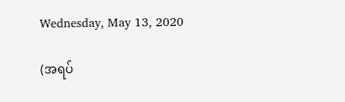Wednesday, May 13, 2020

(အရပ်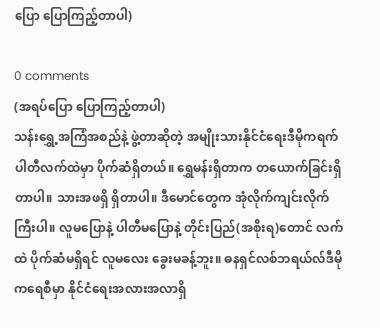ပြော ပြောကြည့်တာပါ)

0 comments
(အရပ်ပြော ပြောကြည့်တာပါ)
သန်းရွှေ့အကြံအစည်နဲ့ ဖွဲ့တာဆိုတဲ့ အမျိုးသားနိုင်ငံရေးဒီမိုကရက်ပါတီလက်ထဲမှာ ပိုက်ဆံရှိတယ်။ ရွှေမန်းရှိတာက တယောက်ခြင်းရှိတာပါ။ သားအဖရှိ ရှိတာပါ။ ဒီမောင်တွေက အုံလိုက်ကျင်းလိုက် ကြီးပါ။ လူမပြောနဲ့ ပါတီမပြောနဲ့ တိုင်းပြည်(အစိုးရ)တောင် လက်ထဲ ပိုက်ဆံမရှိရင် လူမလေး ခွေးမခန့်ဘူး။ ဓနရှင်လစ်ဘရယ်လ်ဒီမိုကရေစီမှာ နိုင်ငံရေးအလားအလာရှိ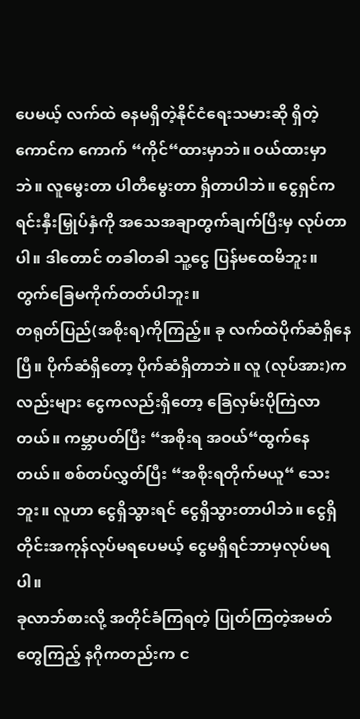ပေမယ့် လက်ထဲ ဓနမရှိတဲ့နိုင်ငံရေးသမားဆို ရှိတဲ့ကောင်က ကောက် “ကိုင်“ထားမှာဘဲ။ ဝယ်ထားမှာဘဲ။ လူမွေးတာ ပါတီမွေးတာ ရှိတာပါဘဲ။ ငွေရှင်က ရင်းနှီးမြှုပ်နှံကို အသေအချာတွက်ချက်ပြီးမှ လုပ်တာပါ။ ဒါတောင် တခါတခါ သူ့ငွေ ပြန်မထေမိဘူး။ တွက်ခြေမကိုက်တတ်ပါဘူး။
တရုတ်ပြည်(အစိုးရ)ကိုကြည့်။ ခု လက်ထဲပိုက်ဆံရှိနေပြီ။ ပိုက်ဆံရှိတော့ ပိုက်ဆံရှိတာဘဲ။ လူ (လုပ်အား)ကလည်းများ ငွေကလည်းရှိတော့ ခြေလှမ်းပိုကြဲလာတယ်။ ကမ္ဘာပတ်ပြီး “အစိုးရ အဝယ်“ထွက်နေတယ်။ စစ်တပ်လွှတ်ပြီး “အစိုးရတိုက်မယူ“ သေးဘူး။ လူဟာ ငွေရှိသွားရင် ငွေရှိသွားတာပါဘဲ။ ငွေရှိတိုင်းအကုန်လုပ်မရပေမယ့် ငွေမရှိရင်ဘာမှလုပ်မရပါ။
ခုလာဘ်စားလို့ အတိုင်ခံကြရတဲ့ ပြုတ်ကြတဲ့အမတ်တွေကြည့် နဂိုကတည်းက င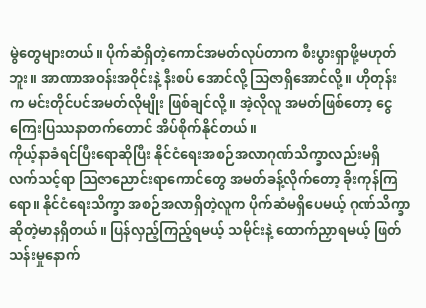မွဲတွေများတယ်။ ပိုက်ဆံရှိတဲ့ကောင်အမတ်လုပ်တာက စီးပွားရှာဖို့မဟုတ်ဘူး။ အာဏာအဝန်းအဝိုင်းနဲ့ နီးစပ် အောင်လို့ သြဇာရှိအောင်လို့။ ဟိုတုန်းက မင်းတိုင်ပင်အမတ်လိုမျိုး ဖြစ်ချင်လို့။ အဲ့လိုလူ အမတ်ဖြစ်တော့ ငွေကြေးပြဿနာတက်တောင် အိပ်စိုက်နိုင်တယ်။
ကိုယ့်နာခံရင်ပြီးရောဆိုပြီး နိုင်ငံရေးအစဉ်အလာဂုဏ်သိက္ခာလည်းမရှိ လက်သင့်ရာ သြဇာညောင်းရာကောင်တွေ အမတ်ခန့်လိုက်တော့ ခိုးကုန်ကြရော။ နိုင်ငံရေးသိက္ခာ အစဉ်အလာရှိတဲ့လူက ပိုက်ဆံမရှိပေမယ့် ဂုဏ်သိက္ခာဆိုတဲ့မာနရှိတယ်။ ပြန်လှည့်ကြည့်ရမယ့် သမိုင်းနဲ့ ထောက်ညှာရမယ့် ဖြတ်သန်းမှုနောက်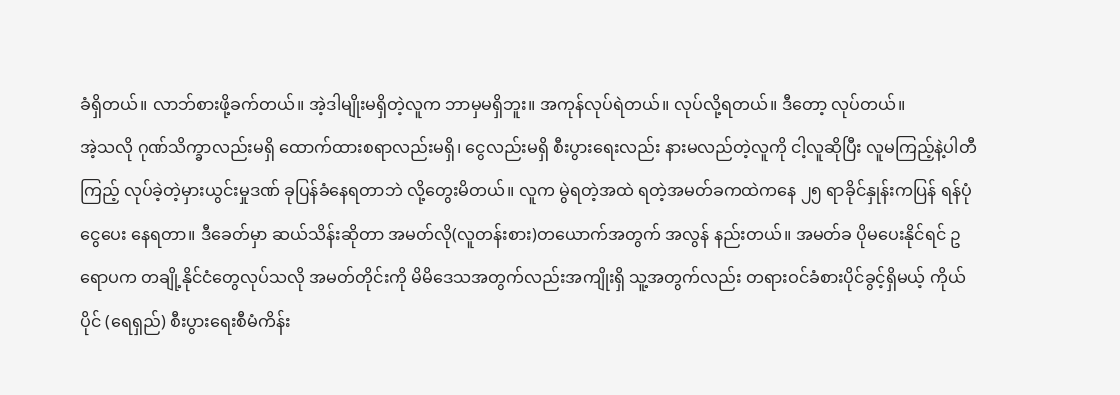ခံရှိတယ်။ လာဘ်စားဖို့ခက်တယ်။ အဲ့ဒါမျိုးမရှိတဲ့လူက ဘာမှမရှိဘူး။ အကုန်လုပ်ရဲတယ်။ လုပ်လို့ရတယ်။ ဒီတော့ လုပ်တယ်။
အဲ့သလို ဂုဏ်သိက္ခာလည်းမရှိ ထောက်ထားစရာလည်းမရှိ၊ ငွေလည်းမရှိ စီးပွားရေးလည်း နားမလည်တဲ့လူကို ငါ့လူဆိုပြီး လူမကြည့်နဲ့ပါတီကြည့် လုပ်ခဲ့တဲ့မှားယွင်းမှုဒဏ် ခုပြန်ခံနေရတာဘဲ လို့တွေးမိတယ်။ လူက မွဲရတဲ့အထဲ ရတဲ့အမတ်ခကထဲကနေ ၂၅ ရာခိုင်နှုန်းကပြန် ရန်ပုံငွေပေး နေရတာ။ ဒီခေတ်မှာ ဆယ်သိန်းဆိုတာ အမတ်လို(လူတန်းစား)တယောက်အတွက် အလွန် နည်းတယ်။ အမတ်ခ ပိုမပေးနိုင်ရင် ဥရောပက တချို့နိုင်ငံတွေလုပ်သလို အမတ်တိုင်းကို မိမိဒေသအတွက်လည်းအကျိုးရှိ သူ့အတွက်လည်း တရားဝင်ခံစားပိုင်ခွင့်ရှိမယ့် ကိုယ်ပိုင် (ရေရှည်) စီးပွားရေးစီမံကိန်း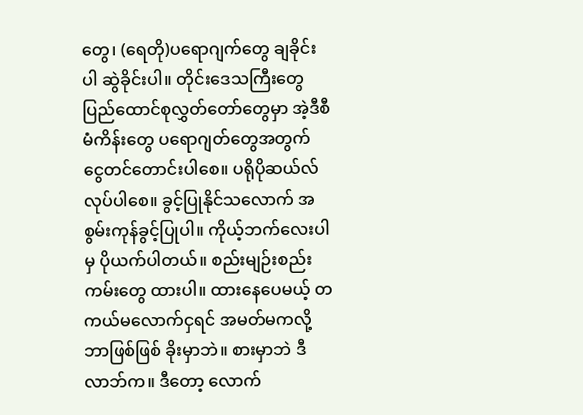တွေ၊ (ရေတို)ပရောဂျက်တွေ ချခိုင်းပါ ဆွဲခိုင်းပါ။ တိုင်းဒေသကြီးတွေ ပြည်ထောင်စုလွှတ်တော်တွေမှာ အဲ့ဒီစီမံကိန်းတွေ ပရောဂျတ်တွေအတွက် ငွေတင်တောင်းပါစေ။ ပရိုပိုဆယ်လ်လုပ်ပါစေ။ ခွင့်ပြုနိုင်သလောက် အစွမ်းကုန်ခွင့်ပြုပါ။ ကိုယ့်ဘက်လေးပါမှ ပိုယက်ပါတယ်။ စည်းမျဉ်းစည်းကမ်းတွေ ထားပါ။ ထားနေပေမယ့် တကယ်မလောက်ငှရင် အမတ်မကလို့ ဘာဖြစ်ဖြစ် ခိုးမှာဘဲ။ စားမှာဘဲ ဒီလာဘ်က။ ဒီတော့ လောက်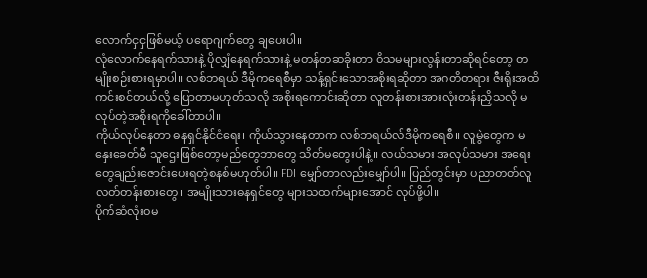လောက်ငှငှဖြစ်မယ့် ပရောဂျက်တွေ ချပေးပါ။
လုံလောက်နေရက်သားနဲ့ ပိုလျှံနေရက်သားနဲ့ မတန်တဆခိုးတာ ဝိသမများလွန်းတာဆိုရင်တော့ တမျိုးစဉ်းစားရမှာပါ။ လစ်ဘရယ် ဒီမိုကရေစီမှာ သန့်ရှင်းသောအစိုးရဆိုတာ အဂတိတရား ဇီးရိုးအထိကင်းစင်တယ်လို့ ပြောတာမဟုတ်သလို အစိုးရကောင်းဆိုတာ လူတန်းစားအားလုံးတန်းညှိသလို မလုပ်တဲ့အစိုးရကိုခေါ်တာပါ။
ကိုယ်လုပ်နေတာ ဓနရှင်နိုင်ငံရေး၊ ကိုယ်သွားနေတာက လစ်ဘရယ်လ်ဒီမိုကရေစီ။ လူမွဲတွေက မနှေးခေတ်မီ သူဌေးဖြစ်တော့မည်တွေဘာတွေ သိတ်မတွေးပါနဲ့။ လယ်သမား အလုပ်သမား အရေးတွေချည်းဇောင်းပေးရတဲ့စနစ်မဟုတ်ပါ။ FDI မျှော်တာလည်းမျှော်ပါ။ ပြည်တွင်းမှာ ပညာတတ်လူလတ်တန်းစားတွေ၊ အမျိုးသားဓနရှင်တွေ များသထက်များအောင် လုပ်ဖို့ပါ။
ပိုက်ဆံလုံးဝမ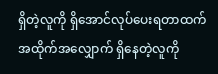ရှိတဲ့လူကို ရှိအောင်လုပ်ပေးရတာထက် အထိုက်အလျှောက် ရှိနေတဲ့လူကို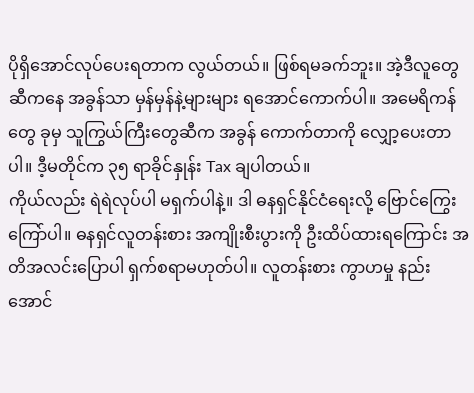ပိုရှိအောင်လုပ်ပေးရတာက လွယ်တယ်။ ဖြစ်ရမခက်ဘူး။ အဲ့ဒီလူတွေဆီကနေ အခွန်သာ မှန်မှန်နဲ့များများ ရအောင်ကောက်ပါ။ အမေရိကန်တွေ ခုမှ သူကြွယ်ကြီးတွေဆီက အခွန် ကောက်တာကို လျှော့ပေးတာပါ။ ဒီ့မတိုင်က ၃၅ ရာခိုင်နှုန်း Tax ချပါတယ်။
ကိုယ်လည်း ရဲရဲလုပ်ပါ မရှက်ပါနဲ့။ ဒါ ဓနရှင်နိုင်ငံရေးလို့ ဗြောင်ကြွေးကြော်ပါ။ ဓနရှင်လူတန်းစား အကျိုးစီးပွားကို ဦးထိပ်ထားရကြောင်း အတိအလင်းပြောပါ ရှက်စရာမဟုတ်ပါ။ လူတန်းစား ကွာဟမှု နည်းအောင်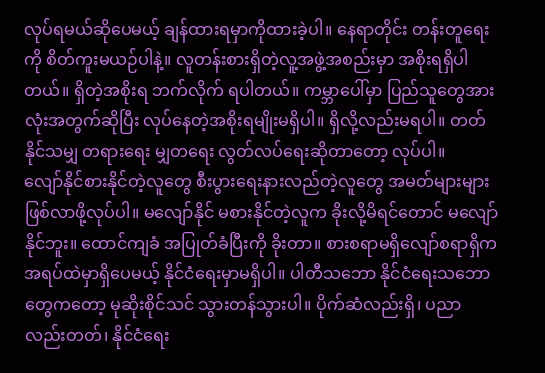လုပ်ရမယ်ဆိုပေမယ့် ချန်ထားရမှာကိုထားခဲ့ပါ။ နေရာတိုင်း တန်းတူရေးကို စိတ်ကူးမယဉ်ပါနဲ့။ လူတန်းစားရှိတဲ့လူ့အဖွဲ့အစည်းမှာ အစိုးရရှိပါတယ်။ ရှိတဲ့အစိုးရ ဘက်လိုက် ရပါတယ်။ ကမ္ဘာပေါ်မှာ ပြည်သူတွေအားလုံးအတွက်ဆိုပြီး လုပ်နေတဲ့အစိုးရမျိုးမရှိပါ။ ရှိလို့လည်းမရပါ။ တတ်နိုင်သမျှ တရားရေး မျှတရေး လွတ်လပ်ရေးဆိုတာတော့ လုပ်ပါ။
လျော်နိုင်စားနိုင်တဲ့လူတွေ စီးပွားရေးနားလည်တဲ့လူတွေ အမတ်များများဖြစ်လာဖို့လုပ်ပါ။ မလျော်နိုင် မစားနိုင်တဲ့လူက ခိုးလို့မိရင်တောင် မလျော်နိုင်ဘူး။ ထောင်ကျခံ အပြုတ်ခံပြီးကို ခိုးတာ။ စားစရာမရှိလျော်စရာရှိက အရပ်ထဲမှာရှိပေမယ့် နိုင်ငံရေးမှာမရှိပါ။ ပါတီသဘော နိုင်ငံရေးသဘောတွေကတော့ မုဆိုးစိုင်သင် သွားတန်သွားပါ။ ပိုက်ဆံလည်းရှိ၊ ပညာလည်းတတ်၊ နိုင်ငံရေး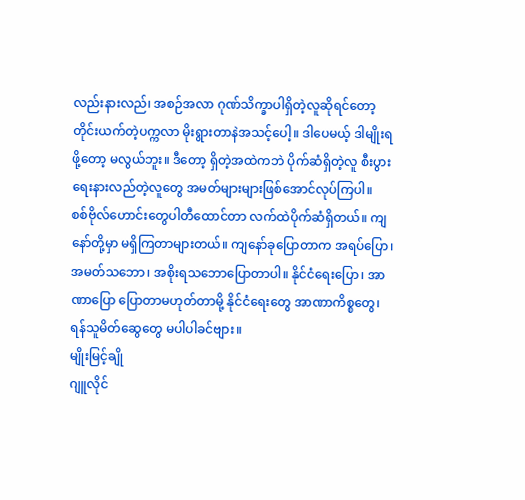လည်းနားလည်၊ အစဉ်အလာ ဂုဏ်သိက္ခာပါရှိတဲ့လူဆိုရင်တော့ တိုင်းယက်တဲ့ပက္ကလာ မိုးရွားတာနဲအသင့်ပေါ့။ ဒါပေမယ့် ဒါမျိုးရဖို့တော့ မလွယ်ဘူး။ ဒီတော့ ရှိတဲ့အထဲကဘဲ ပိုက်ဆံရှိတဲ့လူ စီးပွားရေးနားလည်တဲ့လူတွေ အမတ်များများဖြစ်အောင်လုပ်ကြပါ။
စစ်ဗိုလ်ဟောင်းတွေပါတီထောင်တာ လက်ထဲပိုက်ဆံရှိတယ်။ ကျနော်တို့မှာ မရှိကြတာများတယ်။ ကျနော်ခုပြောတာက အရပ်ပြော၊ အမတ်သဘော၊ အစိုးရသဘောပြောတာပါ။ နိုင်ငံရေးပြော၊ အာဏာပြော ပြောတာမဟုတ်တာမို့ နိုင်ငံရေးတွေ အာဏာကိစ္စတွေ၊ ရန်သူမိတ်ဆွေတွေ မပါပါခင်ဗျား။
မျိုးမြင့်ချို
ဂျူလိုင်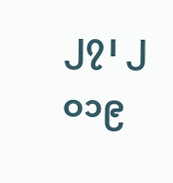၂၇၊ ၂ဝ၁၉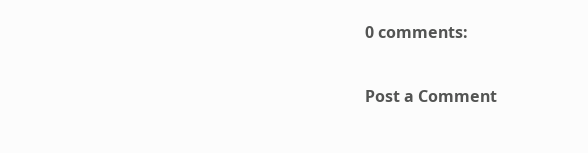0 comments:

Post a Comment